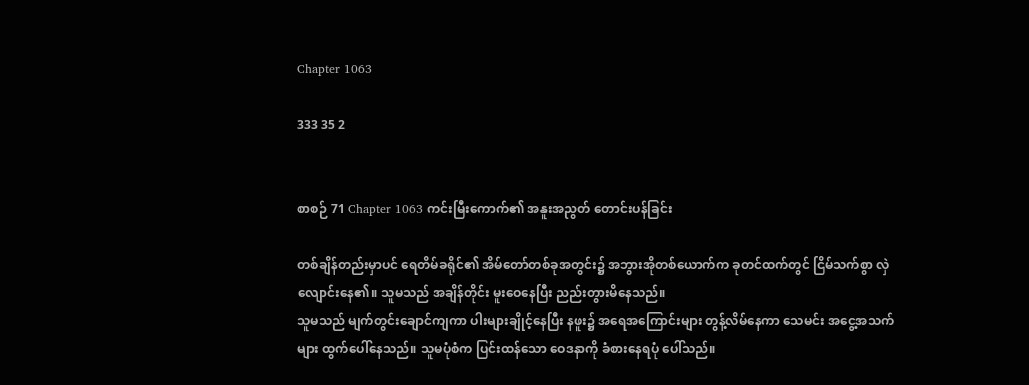Chapter 1063

333 35 2


စာစဉ် 71 Chapter 1063 ကင်းမြီးကောက်၏ အနူးအညွတ် တောင်းပန်ခြင်း

တစ်ချိန်တည်းမှာပင် ရေတိမ်ခရိုင်၏ အိမ်တော်တစ်ခုအတွင်း၌ အဘွားအိုတစ်ယောက်က ခုတင်ထက်တွင် ငြိမ်သက်စွာ လှဲလျောင်းနေ၏။ သူမသည် အချိန်တိုင်း မူးဝေနေပြီး ညည်းတွားမိနေသည်။
သူမသည် မျက်တွင်းချောင်ကျကာ ပါးများချိုင့်နေပြီး နဖူး၌ အရေအကြောင်းများ တွန့်လိမ်နေကာ သေမင်း အငွေ့အသက်များ ထွက်ပေါ်နေသည်။ သူမပုံစံက ပြင်းထန်သော ဝေဒနာကို ခံစားနေရပုံ ပေါ်သည်။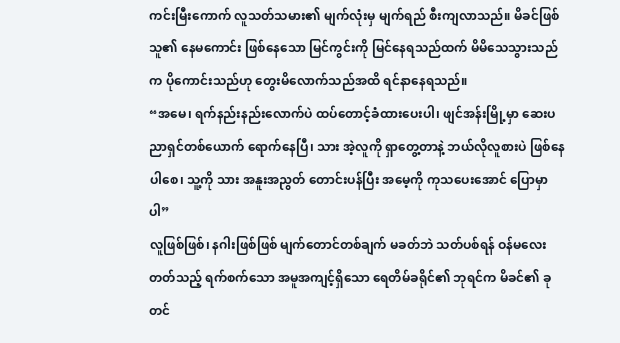ကင်းမြီးကောက် လူသတ်သမား၏ မျက်လုံးမှ မျက်ရည် စီးကျလာသည်။ မိခင်ဖြစ်သူ၏ နေမကောင်း ဖြစ်နေသော မြင်ကွင်းကို မြင်နေရသည်ထက် မိမိသေသွားသည်က ပိုကောင်းသည်ဟု တွေးမိလောက်သည်အထိ ရင်နာနေရသည်။
“အမေ၊ ရက်နည်းနည်းလောက်ပဲ ထပ်တောင့်ခံထားပေးပါ၊ ဖျင်အန်းမြို့မှာ ဆေးပညာရှင်တစ်ယောက် ရောက်နေပြီ၊ သား အဲ့လူကို ရှာတွေ့တာနဲ့ ဘယ်လိုလူစားပဲ ဖြစ်နေပါစေ၊ သူ့ကို သား အနူးအညွတ် တောင်းပန်ပြီး အမေ့ကို ကုသပေးအောင် ပြောမှာပါ”
လူဖြစ်ဖြစ်၊ နဂါးဖြစ်ဖြစ် မျက်တောင်တစ်ချက် မခတ်ဘဲ သတ်ပစ်ရန် ဝန်မလေးတတ်သည့် ရက်စက်သော အမူအကျင့်ရှိသော ရေတိမ်ခရိုင်၏ ဘုရင်က မိခင်၏ ခုတင်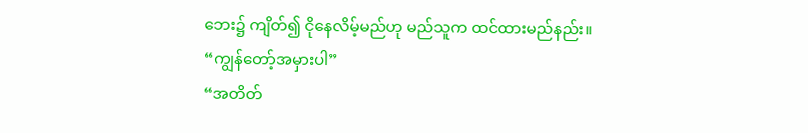ဘေး၌ ကျိတ်၍ ငိုနေလိမ့်မည်ဟု မည်သူက ထင်ထားမည်နည်း။
“ကျွန်တော့်အမှားပါ”
“အတိတ်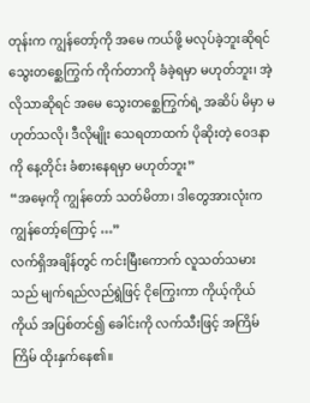တုန်းက ကျွန်တော့်ကို အမေ ကယ်ဖို့ မလုပ်ခဲ့ဘူးဆိုရင် သွေးတစ္ဆေကြွက် ကိုက်တာကို ခံခဲ့ရမှာ မဟုတ်ဘူး၊ အဲ့လိုသာဆိုရင် အမေ သွေးတစ္ဆေကြွက်ရဲ့ အဆိပ် မိမှာ မဟုတ်သလို၊ ဒီလိုမျိုး သေရတာထက် ပိုဆိုးတဲ့ ဝေဒနာကို နေ့တိုင်း ခံစားနေရမှာ မဟုတ်ဘူး”
“အမေ့ကို ကျွန်တော် သတ်မိတာ၊ ဒါတွေအားလုံးက ကျွန်တော့်ကြောင့် …”
လက်ရှိအချိန်တွင် ကင်းမြီးကောက် လူသတ်သမားသည် မျက်ရည်လည်ရွဲဖြင့် ငိုကြွေးကာ ကိုယ့်ကိုယ်ကိုယ် အပြစ်တင်၍ ခေါင်းကို လက်သီးဖြင့် အကြိမ်ကြိမ် ထိုးနှက်နေ၏။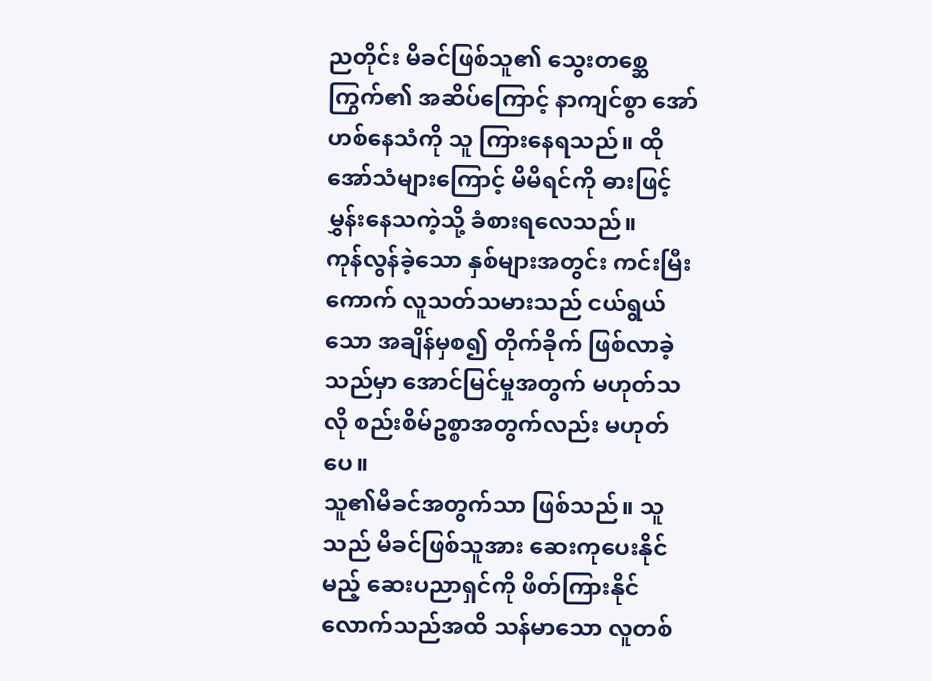ညတိုင်း မိခင်ဖြစ်သူ၏ သွေးတစ္ဆေကြွက်၏ အဆိပ်ကြောင့် နာကျင်စွာ အော်ဟစ်နေသံကို သူ ကြားနေရသည်။ ထိုအော်သံများကြောင့် မိမိရင်ကို ဓားဖြင့် မွှန်းနေသကဲ့သို့ ခံစားရလေသည်။
ကုန်လွန်ခဲ့သော နှစ်များအတွင်း ကင်းမြီးကောက် လူသတ်သမားသည် ငယ်ရွယ်သော အချိန်မှစ၍ တိုက်ခိုက် ဖြစ်လာခဲ့သည်မှာ အောင်မြင်မှုအတွက် မဟုတ်သလို စည်းစိမ်ဥစ္စာအတွက်လည်း မဟုတ်ပေ။
သူ၏မိခင်အတွက်သာ ဖြစ်သည်။ သူသည် မိခင်ဖြစ်သူအား ဆေးကုပေးနိုင်မည့် ဆေးပညာရှင်ကို ဖိတ်ကြားနိုင် လောက်သည်အထိ သန်မာသော လူတစ်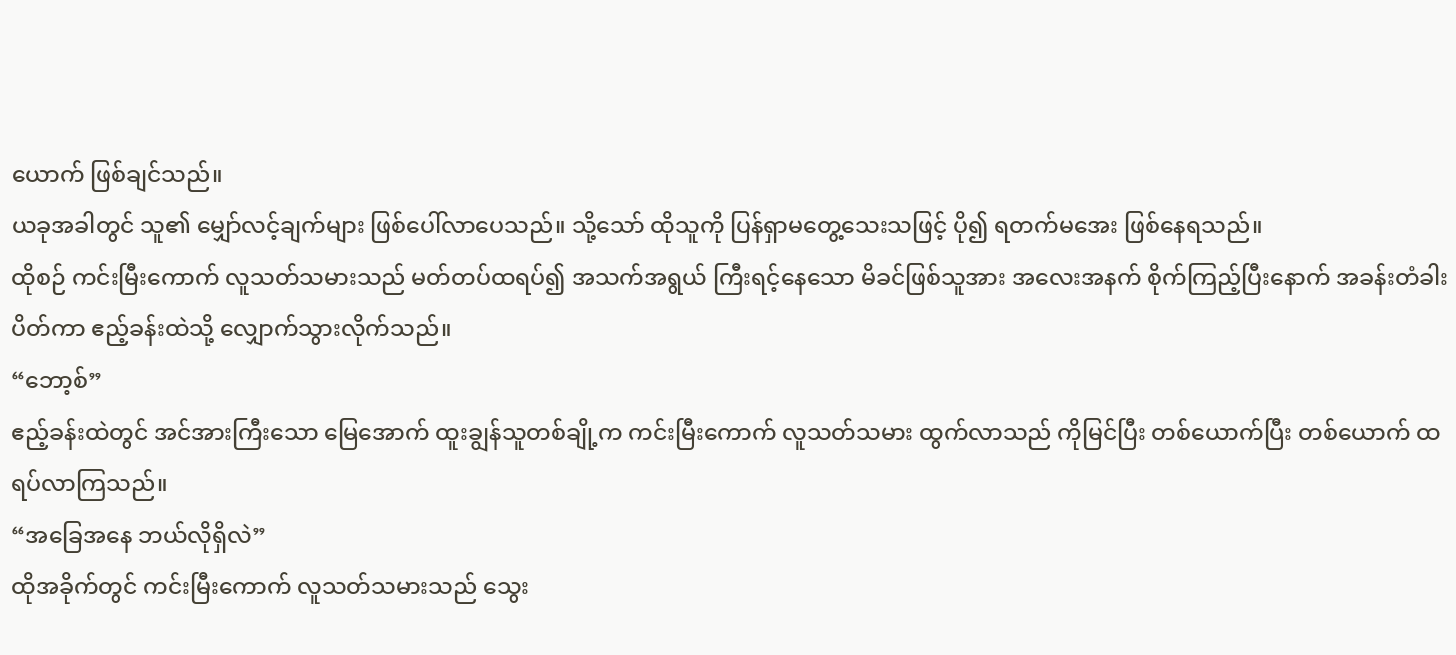ယောက် ဖြစ်ချင်သည်။
ယခုအခါတွင် သူ၏ မျှော်လင့်ချက်များ ဖြစ်ပေါ်လာပေသည်။ သို့သော် ထိုသူကို ပြန်ရှာမတွေ့သေးသဖြင့် ပို၍ ရတက်မအေး ဖြစ်နေရသည်။
ထိုစဉ် ကင်းမြီးကောက် လူသတ်သမားသည် မတ်တပ်ထရပ်၍ အသက်အရွယ် ကြီးရင့်နေသော မိခင်ဖြစ်သူအား အလေးအနက် စိုက်ကြည့်ပြီးနောက် အခန်းတံခါး ပိတ်ကာ ဧည့်ခန်းထဲသို့ လျှောက်သွားလိုက်သည်။
“ဘော့စ်”
ဧည့်ခန်းထဲတွင် အင်အားကြီးသော မြေအောက် ထူးချွန်သူတစ်ချို့က ကင်းမြီးကောက် လူသတ်သမား ထွက်လာသည် ကိုမြင်ပြီး တစ်ယောက်ပြီး တစ်ယောက် ထရပ်လာကြသည်။
“အခြေအနေ ဘယ်လိုရှိလဲ”
ထိုအခိုက်တွင် ကင်းမြီးကောက် လူသတ်သမားသည် သွေး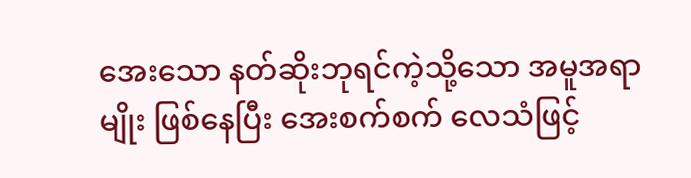အေးသော နတ်ဆိုးဘုရင်ကဲ့သို့သော အမူအရာမျိုး ဖြစ်နေပြီး အေးစက်စက် လေသံဖြင့်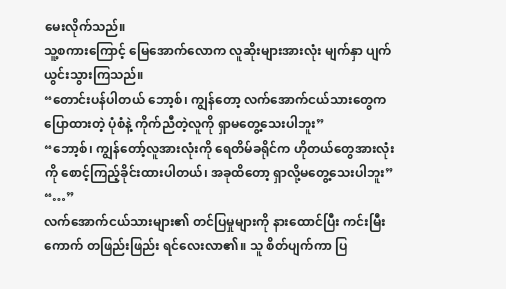မေးလိုက်သည်။
သူ့စကားကြောင့် မြေအောက်လောက လူဆိုးများအားလုံး မျက်နှာ ပျက်ယွင်းသွားကြသည်။
“တောင်းပန်ပါတယ် ဘော့စ်၊ ကျွန်တော့ လက်အောက်ငယ်သားတွေက ပြောထားတဲ့ ပုံစံနဲ့ ကိုက်ညီတဲ့လူကို ရှာမတွေ့သေးပါဘူး”
“ဘော့စ်၊ ကျွန်တော့်လူအားလုံးကို ရေတိမ်ခရိုင်က ဟိုတယ်တွေအားလုံးကို စောင့်ကြည့်ခိုင်းထားပါတယ်၊ အခုထိတော့ ရှာလို့မတွေ့သေးပါဘူး”
“…”
လက်အောက်ငယ်သားများ၏ တင်ပြမှုများကို နားထောင်ပြီး ကင်းမြီးကောက် တဖြည်းဖြည်း ရင်လေးလာ၏။ သူ စိတ်ပျက်ကာ ပြ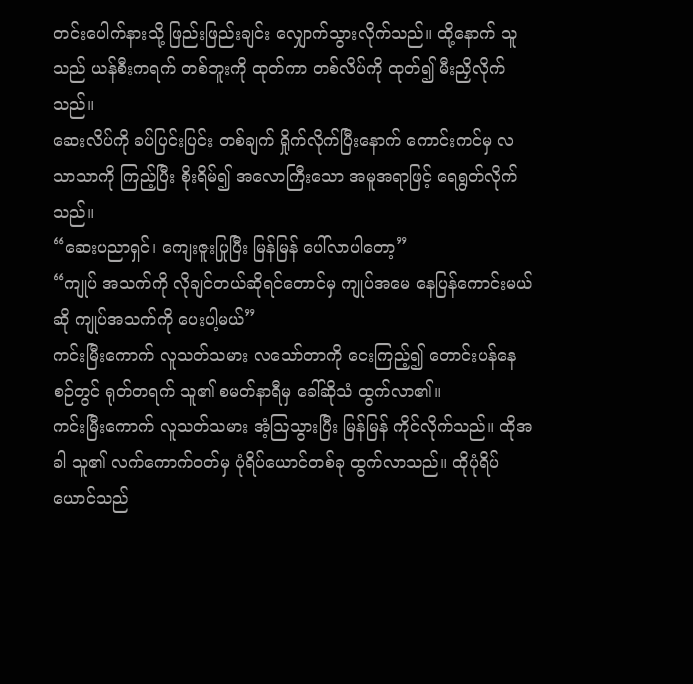တင်းပေါက်နားသို့ ဖြည်းဖြည်းချင်း လျှောက်သွားလိုက်သည်။ ထို့နောက် သူသည် ယန်စီးကရက် တစ်ဘူးကို ထုတ်ကာ တစ်လိပ်ကို ထုတ်၍ မီးညှိလိုက်သည်။
ဆေးလိပ်ကို ခပ်ပြင်းပြင်း တစ်ချက် ရှိုက်လိုက်ပြီးနောက် ကောင်းကင်မှ လသာသာကို ကြည့်ပြီး စိုးရိမ်၍ အလောကြီးသော အမူအရာဖြင့် ရေရွတ်လိုက်သည်။
“ဆေးပညာရှင်၊ ကျေးဇူးပြုပြီး မြန်မြန် ပေါ်လာပါတော့”
“ကျုပ် အသက်ကို လိုချင်တယ်ဆိုရင်တောင်မှ ကျုပ်အမေ နေပြန်ကောင်းမယ်ဆို ကျုပ်အသက်ကို ပေးပါ့မယ်”
ကင်းမြီးကောက် လူသတ်သမား လသော်တာကို ငေးကြည့်၍ တောင်းပန်နေစဉ်တွင် ရုတ်တရက် သူ၏ စမတ်နာရီမှ ခေါ်ဆိုသံ ထွက်လာ၏။
ကင်းမြီးကောက် လူသတ်သမား အံ့ဩသွားပြီး မြန်မြန် ကိုင်လိုက်သည်။ ထိုအခါ သူ၏ လက်ကောက်ဝတ်မှ ပုံရိပ်ယောင်တစ်ခု ထွက်လာသည်။ ထိုပုံရိပ်ယောင်သည်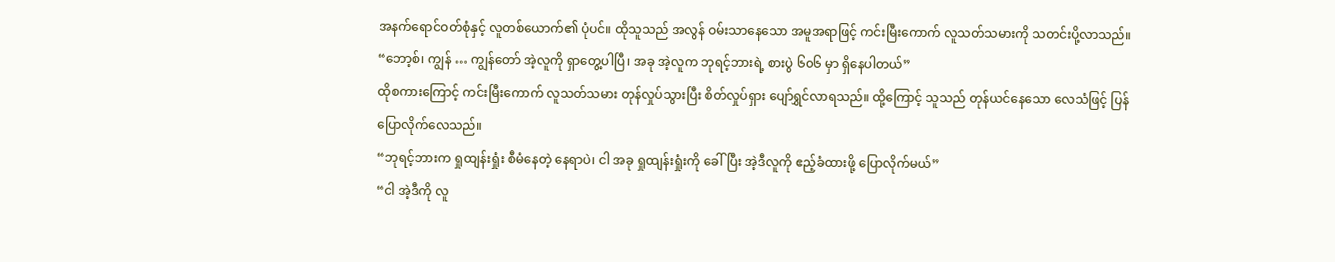အနက်ရောင်ဝတ်စုံနှင့် လူတစ်ယောက်၏ ပုံပင်။ ထိုသူသည် အလွန် ဝမ်းသာနေသော အမူအရာဖြင့် ကင်းမြီးကောက် လူသတ်သမားကို သတင်းပို့လာသည်။
“ဘော့စ်၊ ကျွန် … ကျွန်တော် အဲ့လူကို ရှာတွေ့ပါပြီ၊ အခု အဲ့လူက ဘုရင့်ဘားရဲ့ စားပွဲ ၆၀၆ မှာ ရှိနေပါတယ်”
ထိုစကားကြောင့် ကင်းမြီးကောက် လူသတ်သမား တုန်လှုပ်သွားပြီး စိတ်လှုပ်ရှား ပျော်ရွှင်လာရသည်။ ထို့ကြောင့် သူသည် တုန်ယင်နေသော လေသံဖြင့် ပြန်ပြောလိုက်လေသည်။
“ဘုရင့်ဘားက ရှုထျန်းရှုံး စီမံနေတဲ့ နေရာပဲ၊ ငါ အခု ရှုထျန်းရှုံးကို ခေါ်ပြီး အဲ့ဒီလူကို ဧည့်ခံထားဖို့ ပြောလိုက်မယ်”
“ငါ အဲ့ဒီကို လူ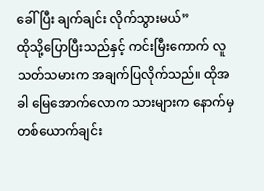ခေါ်ပြီး ချက်ချင်း လိုက်သွားမယ်”
ထိုသို့ပြောပြီးသည်နှင့် ကင်းမြီးကောက် လူသတ်သမားက အချက်ပြလိုက်သည်။ ထိုအခါ မြေအောက်လောက သားများက နောက်မှ တစ်ယောက်ချင်း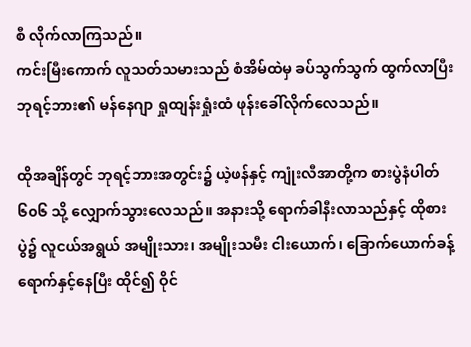စီ လိုက်လာကြသည်။
ကင်းမြီးကောက် လူသတ်သမားသည် စံအိမ်ထဲမှ ခပ်သွက်သွက် ထွက်လာပြီး ဘုရင့်ဘား၏ မန်နေဂျာ ရှုထျန်းရှုံးထံ ဖုန်းခေါ်လိုက်လေသည်။

ထိုအချိန်တွင် ဘုရင့်ဘားအတွင်း၌ ယဲ့ဖန်နှင့် ကျုံးလီအာတို့က စားပွဲနံပါတ် ၆၀၆ သို့ လျှောက်သွားလေသည်။ အနားသို့ ရောက်ခါနီးလာသည်နှင့် ထိုစားပွဲ၌ လူငယ်အရွယ် အမျိုးသား၊ အမျိုးသမီး ငါးယောက်၊ ခြောက်ယောက်ခန့် ရောက်နှင့်နေပြီး ထိုင်၍ ဝိုင်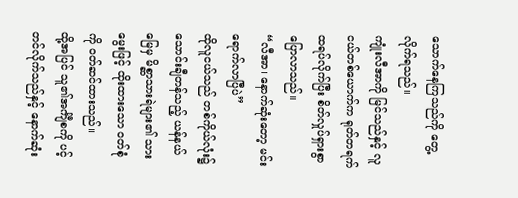သောက်နေကြသည်ကို‌ တွေ့လိုက်ရသည်။
ကျုံးလီအာကို မြင်သည်နှင့် လူငယ်တစ်ယောက်က ရုတ်တရက် ထရပ်လိုက်ပြီး စိတ်လှုပ်ရှားစွာ ပြောလာသည်။
“လီအာ၊ နောက်ဆုံးတော့ မင်းရောက်လာပြီပဲ”
ထိုလူငယ်သည် တစ်ကိုယ်လုံး၌ သောင်းချီတန်သည့် ယန်နယ်မြေမှ မိစ္ဆာသားရဲများ၏ သားမွေးဖြင့် ထိုးထားသော ဝတ်စုံကို ဝတ်ဆင်ထားသည်။
ထို့အပြင် သူ၏အင်္ကျီစကို ပင့်တင်လိုက်သည်နှင့် နောက်ဆုံး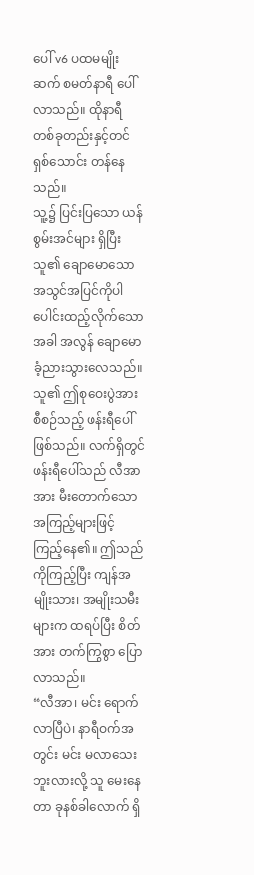ပေါ် v6 ပထမမျိုးဆက် စမတ်နာရီ ပေါ်လာသည်။ ထိုနာရီ တစ်ခုတည်းနှင့်တင် ရှစ်သောင်း တန်နေသည်။
သူ့၌ ပြင်းပြသော ယန်စွမ်းအင်များ ရှိပြီး သူ၏ ချောမောသော အသွင်အပြင်ကိုပါ ပေါင်းထည့်လိုက်သောအခါ အလွန် ချောမောခံ့ညားသွားလေသည်။
သူ၏ ဤစုဝေးပွဲအား စီစဉ်သည့် ဖန်းရီပေါ် ဖြစ်သည်။ လက်ရှိတွင် ဖန်းရီပေါ်သည် လီအာအား မီးတောက်သော အကြည့်များဖြင့် ကြည့်နေ၏။ ဤသည်ကိုကြည့်ပြီး ကျန်အမျိုးသား၊ အမျိုးသမီးများက ထရပ်ပြီး စိတ်အား တက်ကြွစွာ ပြောလာသည်။
“လီအာ၊ မင်း ရောက်လာပြီပဲ၊ နာရီဝက်အတွင်း မင်း မလာသေးဘူးလားလို့ သူ မေးနေတာ ခုနစ်ခါလောက် ရှိ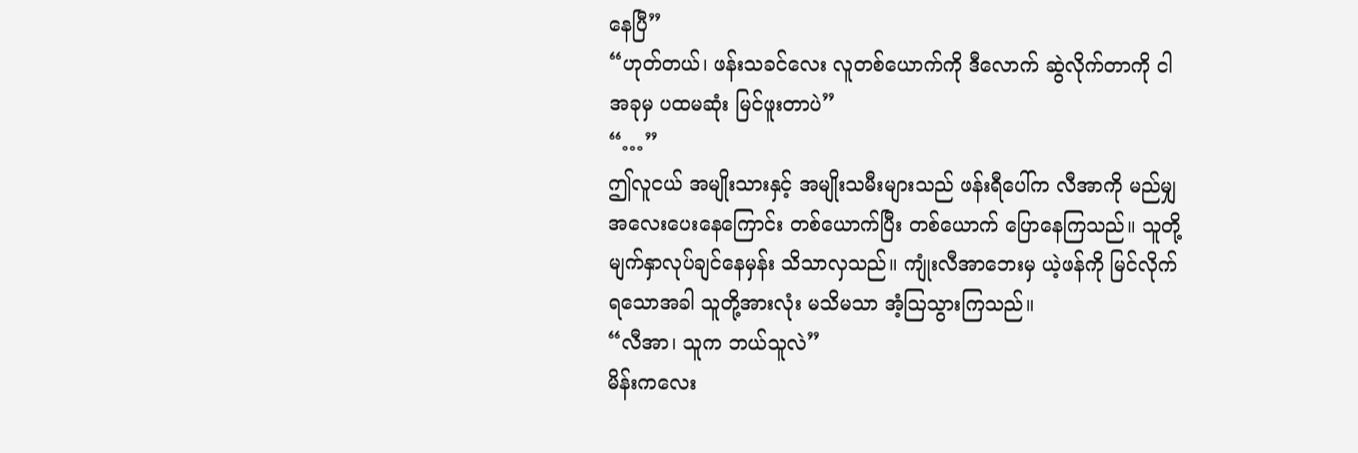နေပြီ”
“ဟုတ်တယ်၊ ဖန်းသခင်လေး လူတစ်ယောက်ကို ဒီလောက် ဆွဲလိုက်တာကို ငါ အခုမှ ပထမဆုံး မြင်ဖူးတာပဲ”
“…”
ဤလူငယ် အမျိုးသားနှင့် အမျိုးသမီးများသည် ဖန်းရီပေါ်က လီအာကို မည်မျှ အလေးပေးနေကြောင်း တစ်ယောက်ပြီး တစ်ယောက် ပြောနေကြသည်။ သူတို့ မျက်နှာလုပ်ချင်နေမှန်း သိသာလှသည်။ ကျုံးလီအာဘေးမှ ယဲ့ဖန်ကို မြင်လိုက်ရသောအခါ သူတို့အားလုံး မသိမသာ အံ့ဩသွားကြသည်။
“လီအာ၊ သူက ဘယ်သူလဲ”
မိန်းကလေး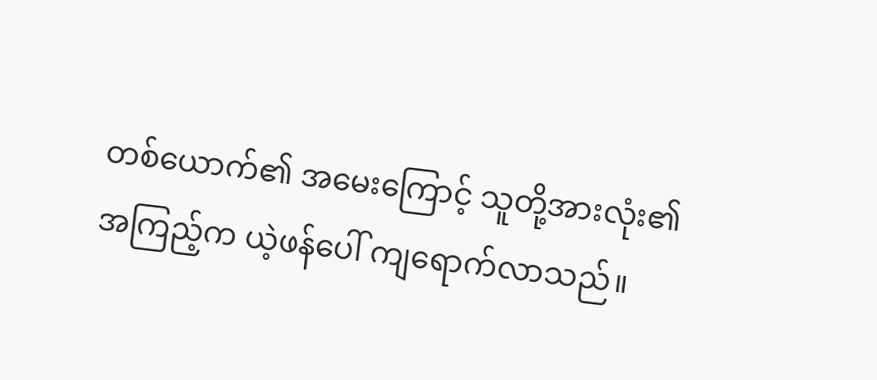တစ်ယောက်၏ အမေးကြောင့် သူတို့အားလုံး၏ အကြည့်က ယဲ့ဖန်ပေါ် ကျရောက်လာသည်။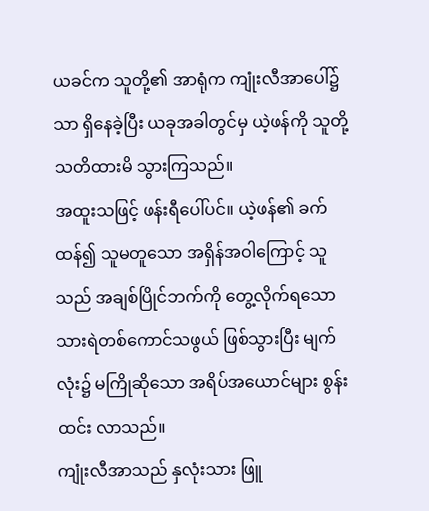ယခင်က သူတို့၏ အာရုံက ကျုံးလီအာပေါ်၌သာ ရှိနေခဲ့ပြီး ယခုအခါတွင်မှ ယဲ့ဖန်ကို သူတို့ သတိထားမိ သွားကြသည်။
အထူးသဖြင့် ဖန်းရီပေါ်ပင်။ ယဲ့ဖန်၏ ခက်ထန်၍ သူမတူသော အရှိန်အဝါကြောင့် သူသည် အချစ်ပြိုင်ဘက်ကို တွေ့လိုက်ရသော သားရဲတစ်ကောင်သဖွယ် ဖြစ်သွားပြီး မျက်လုံး၌ မကြိုဆိုသော အရိပ်အယောင်များ စွန်းထင်း လာသည်။
ကျုံးလီအာသည် နှလုံးသား ဖြူ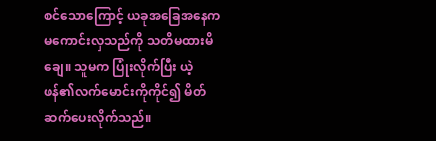စင်သောကြောင့် ယခုအခြေအနေက မကောင်းလှသည်ကို သတိမထားမိချေ။ သူမက ပြုံးလိုက်ပြီး ယဲ့ဖန်၏လက်မောင်းကိုကိုင်၍ မိတ်ဆက်ပေးလိုက်သည်။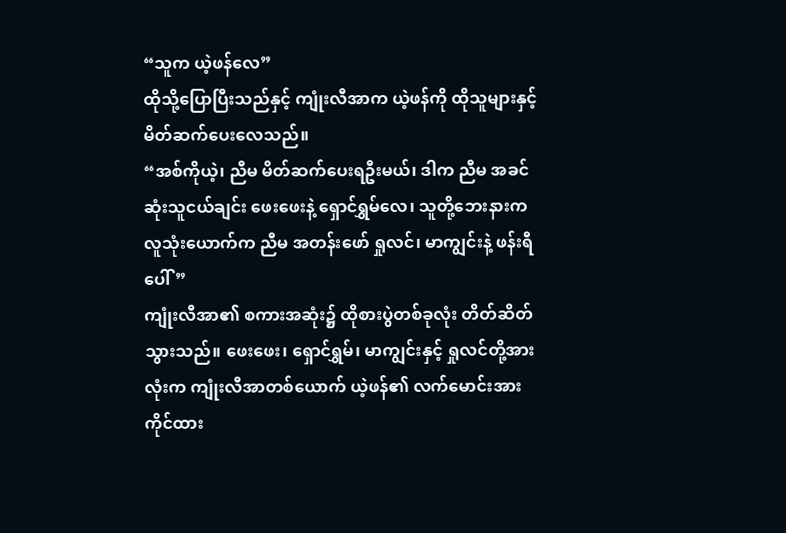“သူက ယဲ့ဖန်လေ”
ထိုသို့ပြောပြီးသည်နှင့် ကျုံးလီအာက ယဲ့ဖန်ကို ထိုသူများနှင့် မိတ်ဆက်ပေးလေသည်။
“အစ်ကိုယဲ့၊ ညီမ မိတ်ဆက်ပေးရဦးမယ်၊ ဒါက ညီမ အခင်ဆုံးသူငယ်ချင်း ဖေးဖေးနဲ့ ရှောင်ရွှမ်လေ၊ သူတို့ဘေးနားက လူသုံးယောက်က ညီမ အတန်းဖော် ရှုလင်၊ မာကျွင်းနဲ့ ဖန်းရီပေါ်”
ကျုံးလီအာ၏ စကားအဆုံး၌ ထိုစားပွဲတစ်ခုလုံး တိတ်ဆိတ်သွားသည်။ ဖေးဖေး၊ ရှောင်ရွှမ်၊ မာကျွင်းနှင့် ရှုလင်တို့အားလုံးက ကျုံးလီအာတစ်ယောက် ယဲ့ဖန်၏ လက်မောင်းအား ကိုင်ထား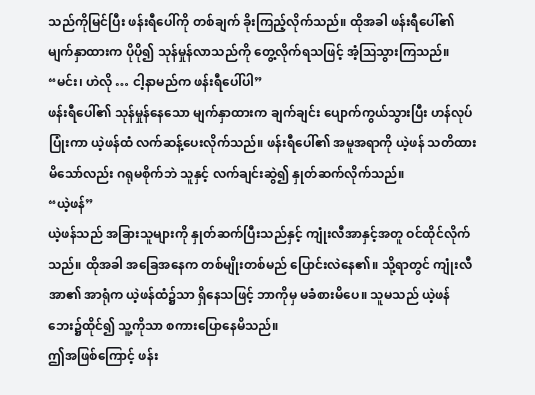သည်ကိုမြင်ပြီး ဖန်းရီပေါ်ကို တစ်ချက် ခိုးကြည့်လိုက်သည်။ ထိုအခါ ဖန်းရီပေါ်၏ မျက်နှာထားက ပိုပို၍ သုန်မှုန်လာသည်ကို တွေ့လိုက်ရသဖြင့် အံ့ဩသွားကြသည်။
“မင်း၊ ဟဲလို … ငါ့နာမည်က ဖန်းရီပေါ်ပါ”
ဖန်းရီပေါ်၏ သုန်မှုန်နေသော မျက်နှာထားက ချက်ချင်း ပျောက်ကွယ်သွားပြီး ဟန်လုပ်ပြုံးကာ ယဲ့ဖန်ထံ လက်ဆန့်ပေးလိုက်သည်။ ဖန်းရီပေါ်၏ အမူအရာကို ယဲ့ဖန် သတိထားမိသော်လည်း ဂရုမစိုက်ဘဲ သူနှင့် လက်ချင်းဆွဲ၍ နှုတ်ဆက်လိုက်သည်။
“ယဲ့ဖန်”
ယဲ့ဖန်သည် အခြားသူများကို နှုတ်ဆက်ပြီးသည်နှင့် ကျုံးလီအာနှင့်အတူ ဝင်ထိုင်လိုက်သည်။ ထိုအခါ အခြေအနေက တစ်မျိုးတစ်မည် ပြောင်းလဲနေ၏။ သို့ရာတွင် ကျုံးလီအာ၏ အာရုံက ယဲ့ဖန်ထံ၌သာ ရှိနေသဖြင့် ဘာကိုမှ မခံစားမိပေ။ သူမသည် ယဲ့ဖန်ဘေး၌ထိုင်၍ သူ့ကိုသာ စကားပြောနေမိသည်။
ဤအဖြစ်ကြောင့် ဖန်း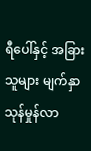ရီပေါ်နှင့် အခြားသူများ မျက်နှာ သုန်မှုန်လာ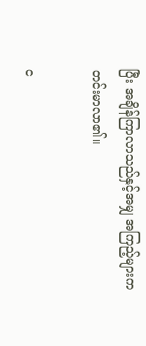ပြီး အချိန်ကြာလာသည်နှင့်အမျှ အကြည့်များက တင်းမာလာ၏။

င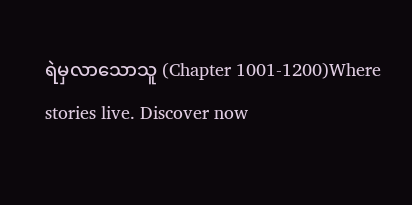ရဲမှလာသောသူ (Chapter 1001-1200)Where stories live. Discover now